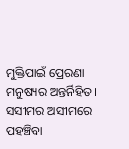ମୁକ୍ତିପାଇଁ ପ୍ରେରଣା ମନୁଷ୍ୟର ଅନ୍ତର୍ନିହିତ। ସସୀମର ଅସୀମରେ ପହଞ୍ଚିବା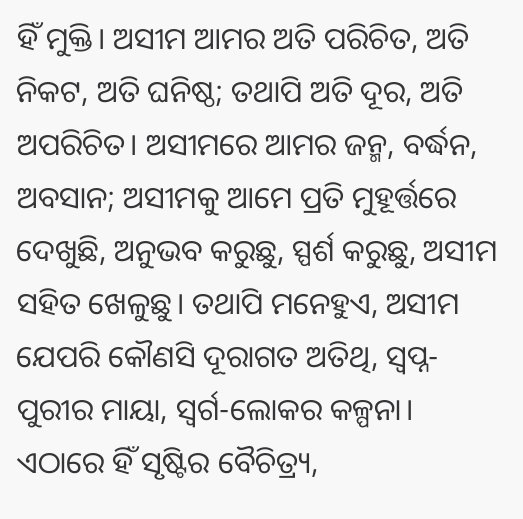ହିଁ ମୁକ୍ତି। ଅସୀମ ଆମର ଅତି ପରିଚିତ, ଅତି ନିକଟ, ଅତି ଘନିଷ୍ଠ; ତଥାପି ଅତି ଦୂର, ଅତି ଅପରିଚିତ। ଅସୀମରେ ଆମର ଜନ୍ମ, ବର୍ଦ୍ଧନ, ଅବସାନ; ଅସୀମକୁ ଆମେ ପ୍ରତି ମୁହୂର୍ତ୍ତରେ ଦେଖୁଛି, ଅନୁଭବ କରୁଛୁ, ସ୍ପର୍ଶ କରୁଛୁ, ଅସୀମ ସହିତ ଖେଳୁଛୁ। ତଥାପି ମନେହୁଏ, ଅସୀମ ଯେପରି କୌଣସି ଦୂରାଗତ ଅତିଥି, ସ୍ୱପ୍ନ-ପୁରୀର ମାୟା, ସ୍ୱର୍ଗ-ଲୋକର କଳ୍ପନା। ଏଠାରେ ହିଁ ସୃଷ୍ଟିର ବୈଚିତ୍ର୍ୟ,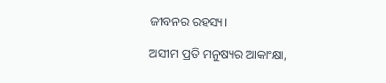ଜୀବନର ରହସ୍ୟ।

ଅସୀମ ପ୍ରତି ମନୁଷ୍ୟର ଆକାଂକ୍ଷା,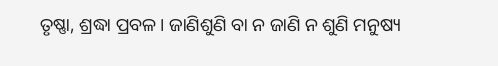ତୃଷ୍ଣା, ଶ୍ରଦ୍ଧା ପ୍ରବଳ। ଜାଣିଶୁଣି ବା ନ ଜାଣି ନ ଶୁଣି ମନୁଷ୍ୟ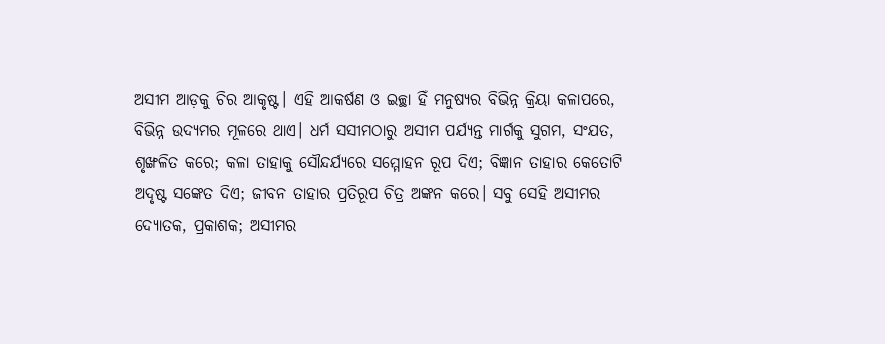ଅସୀମ ଆଡ଼କୁ ଚିର ଆକୃଷ୍ଟ। ଏହି ଆକର୍ଷଣ ଓ ଇଚ୍ଛା ହିଁ ମନୁଷ୍ୟର ବିଭିନ୍ନ କ୍ରିୟା କଳାପରେ, ବିଭିନ୍ନ ଉଦ୍ୟମର ମୂଳରେ ଥାଏ। ଧର୍ମ ସସୀମଠାରୁ ଅସୀମ ପର୍ଯ୍ୟନ୍ତ ମାର୍ଗକୁ ସୁଗମ, ସଂଯତ, ଶୃଙ୍ଖଳିତ କରେ; କଳା ତାହାକୁ ସୌନ୍ଦର୍ଯ୍ୟରେ ସମ୍ମୋହନ ରୂପ ଦିଏ; ବିଜ୍ଞାନ ତାହାର କେତୋଟି ଅଦୃଷ୍ଟ ସଙ୍କେତ ଦିଏ; ଜୀବନ ତାହାର ପ୍ରତିରୂପ ଚିତ୍ର ଅଙ୍କନ କରେ। ସବୁ ସେହି ଅସୀମର ଦ୍ୟୋତକ, ପ୍ରକାଶକ; ଅସୀମର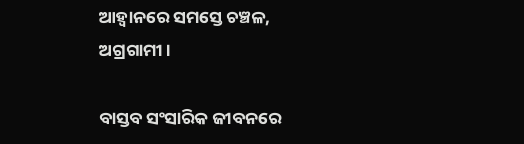ଆହ୍ୱାନରେ ସମସ୍ତେ ଚଞ୍ଚଳ, ଅଗ୍ରଗାମୀ।

ବାସ୍ତବ ସଂସାରିକ ଜୀବନରେ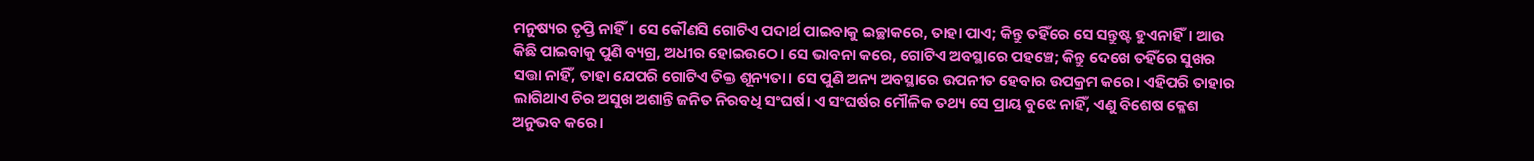ମନୁଷ୍ୟର ତୃପ୍ତି ନାହିଁ। ସେ କୌଣସି ଗୋଟିଏ ପଦାର୍ଥ ପାଇବାକୁ ଇଚ୍ଛାକରେ, ତାହା ପାଏ; କିନ୍ତୁ ତହିଁରେ ସେ ସନ୍ତୁଷ୍ଟ ହୁଏନାହିଁ। ଆଉ କିଛି ପାଇବାକୁ ପୁଣି ବ୍ୟଗ୍ର, ଅଧୀର ହୋଇଉଠେ। ସେ ଭାବନା କରେ, ଗୋଟିଏ ଅବସ୍ଥାରେ ପହଞ୍ଚେ; କିନ୍ତୁ ଦେଖେ ତହିଁରେ ସୁଖର ସତ୍ତା ନାହିଁ, ତାହା ଯେପରି ଗୋଟିଏ ତିକ୍ତ ଶୂନ୍ୟତା। ସେ ପୁଣି ଅନ୍ୟ ଅବସ୍ଥାରେ ଉପନୀତ ହେବାର ଉପକ୍ରମ କରେ। ଏହିପରି ତାହାର ଲାଗିଥାଏ ଚିର ଅସୁଖ ଅଶାନ୍ତି ଜନିତ ନିରବଧି ସଂଘର୍ଷ। ଏ ସଂଘର୍ଷର ମୌଳିକ ତଥ୍ୟ ସେ ପ୍ରାୟ ବୁଝେ ନାହିଁ, ଏଣୁ ବିଶେଷ କ୍ଳେଶ ଅନୁଭବ କରେ।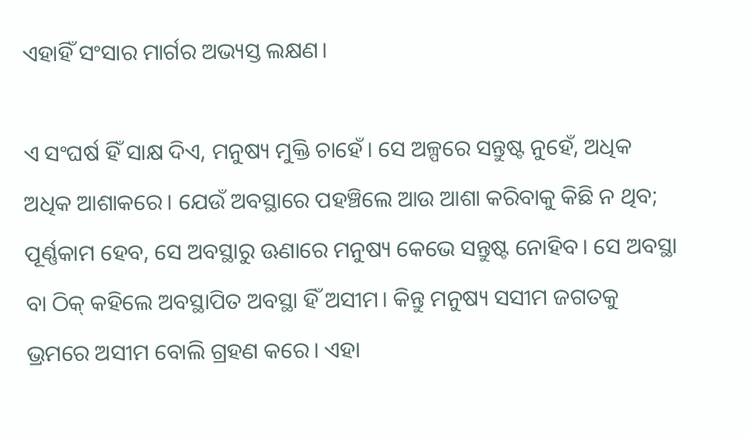ଏହାହିଁ ସଂସାର ମାର୍ଗର ଅଭ୍ୟସ୍ତ ଲକ୍ଷଣ।

ଏ ସଂଘର୍ଷ ହିଁ ସାକ୍ଷ ଦିଏ, ମନୁଷ୍ୟ ମୁକ୍ତି ଚାହେଁ। ସେ ଅଳ୍ପରେ ସନ୍ତୁଷ୍ଟ ନୁହେଁ, ଅଧିକ ଅଧିକ ଆଶାକରେ। ଯେଉଁ ଅବସ୍ଥାରେ ପହଞ୍ଚିଲେ ଆଉ ଆଶା କରିବାକୁ କିଛି ନ ଥିବ; ପୂର୍ଣ୍ଣକାମ ହେବ, ସେ ଅବସ୍ଥାରୁ ଊଣାରେ ମନୁଷ୍ୟ କେଭେ ସନ୍ତୁଷ୍ଟ ନୋହିବ। ସେ ଅବସ୍ଥା ବା ଠିକ୍ କହିଲେ ଅବସ୍ଥାପିତ ଅବସ୍ଥା ହିଁ ଅସୀମ। କିନ୍ତୁ ମନୁଷ୍ୟ ସସୀମ ଜଗତକୁ ଭ୍ରମରେ ଅସୀମ ବୋଲି ଗ୍ରହଣ କରେ। ଏହା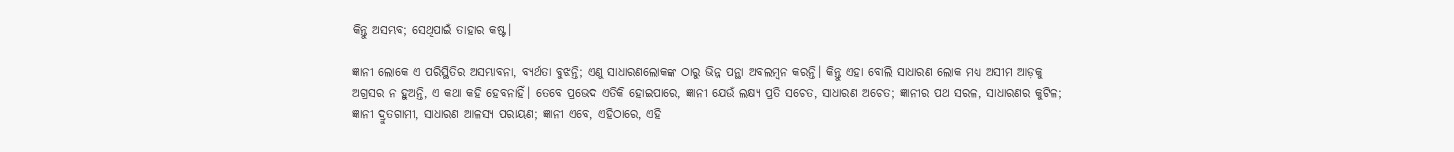କିନ୍ତୁ ଅସମ୍ଭବ; ସେଥିପାଇଁ ତାହାର କଷ୍ଟ।

ଜ୍ଞାନୀ ଲୋକେ ଏ ପରିସ୍ଥିତିର ଅସମ୍ଭାବନା, ବ୍ୟର୍ଥତା ବୁଝନ୍ତି; ଏଣୁ ସାଧାରଣଲୋକଙ୍କ ଠାରୁ ଭିନ୍ନ ପନ୍ଥା ଅବଲମ୍ବନ କରନ୍ତି। କିନ୍ତୁ ଏହା ବୋଲି ସାଧାରଣ ଲୋକ ମଧ୍ୟ ଅସୀମ ଆଡ଼କୁ ଅଗ୍ରସର ନ ହୁଅନ୍ତି, ଏ କଥା କହି ହେବନାହିଁ। ତେବେ ପ୍ରଭେଦ ଏତିକି ହୋଇପାରେ, ଜ୍ଞାନୀ ଯେଉଁ ଲକ୍ଷ୍ୟ ପ୍ରତି ସଚେତ, ସାଧାରଣ ଅଚେତ; ଜ୍ଞାନୀର ପଥ ସରଳ, ସାଧାରଣର କୁଟିଳ; ଜ୍ଞାନୀ ଦ୍ରୁତଗାମୀ, ସାଧାରଣ ଆଳସ୍ୟ ପରାୟଣ; ଜ୍ଞାନୀ ଏବେ, ଏହିଠାରେ, ଏହି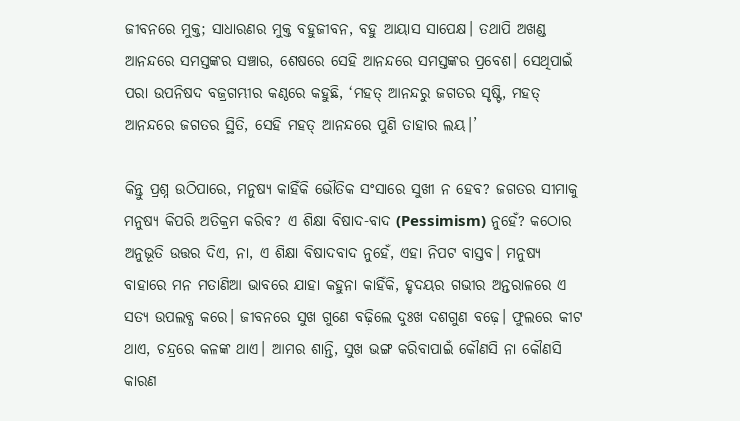ଜୀବନରେ ମୁକ୍ତ; ସାଧାରଣର ମୁକ୍ତ ବହୁଜୀବନ, ବହୁ ଆୟାସ ସାପେକ୍ଷ। ତଥାପି ଅଖଣ୍ଡ ଆନନ୍ଦରେ ସମସ୍ତଙ୍କର ସଞ୍ଚାର, ଶେଷରେ ସେହି ଆନନ୍ଦରେ ସମସ୍ତଙ୍କର ପ୍ରବେଶ। ସେଥିପାଇଁ ପରା ଉପନିଷଦ ବଜ୍ରଗମ୍ଭୀର କଣ୍ଠରେ କହୁଛି, ‘ମହତ୍ ଆନନ୍ଦରୁ ଜଗତର ସୃଷ୍ଟି, ମହତ୍ ଆନନ୍ଦରେ ଜଗତର ସ୍ଥିତି, ସେହି ମହତ୍ ଆନନ୍ଦରେ ପୁଣି ତାହାର ଲୟ।’

କିନ୍ତୁ ପ୍ରଶ୍ନ ଉଠିପାରେ, ମନୁଷ୍ୟ କାହିଁକି ଭୌତିକ ସଂସାରେ ସୁଖୀ ନ ହେବ? ଜଗତର ସୀମାକୁ ମନୁଷ୍ୟ କିପରି ଅତିକ୍ରମ କରିବ? ଏ ଶିକ୍ଷା ବିଷାଦ-ବାଦ (Pessimism) ନୁହେଁ? କଠୋର ଅନୁଭୂତି ଉତ୍ତର ଦିଏ, ନା, ଏ ଶିକ୍ଷା ବିଷାଦବାଦ ନୁହେଁ, ଏହା ନିପଟ ବାସ୍ତବ। ମନୁଷ୍ୟ ବାହାରେ ମନ ମତାଣିଆ ଭାବରେ ଯାହା କହୁନା କାହିଁକି, ହୃଦୟର ଗଭୀର ଅନ୍ତରାଳରେ ଏ ସତ୍ୟ ଉପଲବ୍ଧ କରେ। ଜୀବନରେ ସୁଖ ଗୁଣେ ବଢ଼ିଲେ ଦୁଃଖ ଦଶଗୁଣ ବଢ଼େ। ଫୁଲରେ କୀଟ ଥାଏ, ଚନ୍ଦ୍ରରେ କଳଙ୍କ ଥାଏ। ଆମର ଶାନ୍ତି, ସୁଖ ଭଙ୍ଗ କରିବାପାଇଁ କୌଣସି ନା କୌଣସି କାରଣ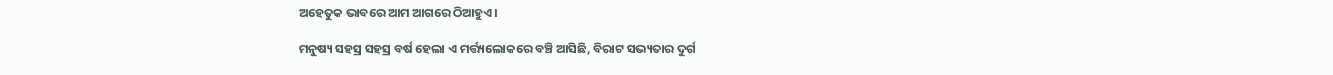ଅହେତୁକ ଭାବରେ ଆମ ଆଗରେ ଠିଆହୁଏ।

ମନୁଷ୍ୟ ସହସ୍ର ସହସ୍ର ବର୍ଷ ହେଲା ଏ ମର୍ତ୍ତ୍ୟଲୋକରେ ବଞ୍ଚି ଆସିଛି, ବିରାଟ ସଭ୍ୟତାର ଦୁର୍ଗ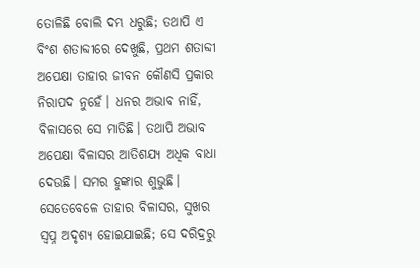ତୋଳିଛି ବୋଲି ଦମ୍ଭ ଧରୁଛି; ତଥାପି ଏ ବିଂଶ ଶତାବ୍ଦୀରେ ଦେଖୁଛି, ପ୍ରଥମ ଶତାବ୍ଦୀ ଅପେକ୍ଷା ତାହାର ଜୀବନ କୌଣସି ପ୍ରକାର ନିରାପଦ ନୁହେଁ। ଧନର ଅଭାବ ନାହିଁ, ବିଳାସରେ ସେ ମାତିଛି। ତଥାପି ଅଭାବ ଅପେକ୍ଷା ବିଳାସର ଆତିଶଯ୍ୟ ଅଧିକ ବାଧା ଦେଉଛି। ସମର ହୁଙ୍କାର ଶୁଭୁଛି। ସେତେବେଳେ ତାହାର ବିଳାସର, ସୁଖର ସ୍ୱପ୍ନ ଅଦୃଶ୍ୟ ହୋଇଯାଇଛି; ସେ ଦରିଦ୍ରରୁ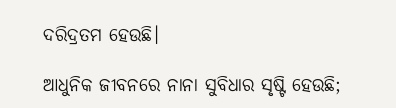ଦରିଦ୍ରତମ ହେଉଛି।

ଆଧୁନିକ ଜୀବନରେ ନାନା ସୁବିଧାର ସୃଷ୍ଟି ହେଉଛି;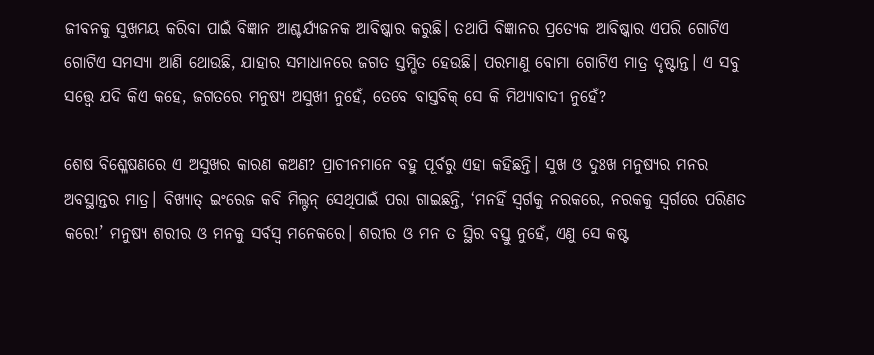ଜୀବନକୁ ସୁଖମୟ କରିବା ପାଇଁ ବିଜ୍ଞାନ ଆଶ୍ଚର୍ଯ୍ୟଜନକ ଆବିଷ୍କାର କରୁଛି। ତଥାପି ବିଜ୍ଞାନର ପ୍ରତ୍ୟେକ ଆବିଷ୍କାର ଏପରି ଗୋଟିଏ ଗୋଟିଏ ସମସ୍ୟା ଆଣି ଥୋଉଛି, ଯାହାର ସମାଧାନରେ ଜଗତ ସ୍ତମ୍ଭିତ ହେଉଛି। ପରମାଣୁ ବୋମା ଗୋଟିଏ ମାତ୍ର ଦୃଷ୍ଟାନ୍ତ। ଏ ସବୁ ସତ୍ତ୍ୱେ ଯଦି କିଏ କହେ, ଜଗତରେ ମନୁଷ୍ୟ ଅସୁଖୀ ନୁହେଁ, ତେବେ ବାସ୍ତବିକ୍ ସେ କି ମିଥ୍ୟାବାଦୀ ନୁହେଁ?

ଶେଷ ବିଶ୍ଳେଷଣରେ ଏ ଅସୁଖର କାରଣ କଅଣ? ପ୍ରାଚୀନମାନେ ବହୁ ପୂର୍ବରୁ ଏହା କହିଛନ୍ତି। ସୁଖ ଓ ଦୁଃଖ ମନୁଷ୍ୟର ମନର ଅବସ୍ଥାନ୍ତର ମାତ୍ର। ବିଖ୍ୟାତ୍ ଇଂରେଜ କବି ମିଲ୍ଟନ୍ ସେଥିପାଇଁ ପରା ଗାଇଛନ୍ତି, ‘ମନହିଁ ସ୍ୱର୍ଗକୁ ନରକରେ, ନରକକୁ ସ୍ୱର୍ଗରେ ପରିଣତ କରେ!’ ମନୁଷ୍ୟ ଶରୀର ଓ ମନକୁ ସର୍ବସ୍ୱ ମନେକରେ। ଶରୀର ଓ ମନ ତ ସ୍ଥିର ବସ୍ତୁ ନୁହେଁ, ଏଣୁ ସେ କଷ୍ଟ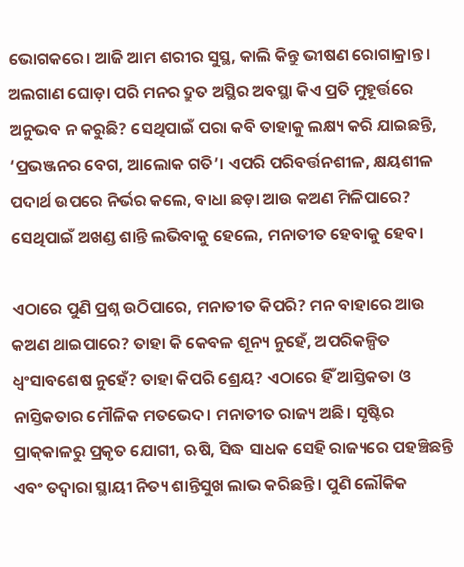ଭୋଗକରେ। ଆଜି ଆମ ଶରୀର ସୁସ୍ଥ, କାଲି କିନ୍ତୁ ଭୀଷଣ ରୋଗାକ୍ରାନ୍ତ। ଅଲଗାଣ ଘୋଡ଼ା ପରି ମନର ଦ୍ରୁତ ଅସ୍ଥିର ଅବସ୍ଥା କିଏ ପ୍ରତି ମୁହୂର୍ତ୍ତରେ ଅନୁଭବ ନ କରୁଛି? ସେଥିପାଇଁ ପରା କବି ତାହାକୁ ଲକ୍ଷ୍ୟ କରି ଯାଇଛନ୍ତି, ‘ପ୍ରଭଞ୍ଜନର ବେଗ, ଆଲୋକ ଗତି’। ଏପରି ପରିବର୍ତ୍ତନଶୀଳ, କ୍ଷୟଶୀଳ ପଦାର୍ଥ ଉପରେ ନିର୍ଭର କଲେ, ବାଧା ଛଡ଼ା ଆଉ କଅଣ ମିଳିପାରେ? ସେଥିପାଇଁ ଅଖଣ୍ଡ ଶାନ୍ତି ଲଭିବାକୁ ହେଲେ, ମନାତୀତ ହେବାକୁ ହେବ।

ଏଠାରେ ପୁଣି ପ୍ରଶ୍ନ ଉଠିପାରେ, ମନାତୀତ କିପରି? ମନ ବାହାରେ ଆଉ କଅଣ ଥାଇପାରେ? ତାହା କି କେବଳ ଶୂନ୍ୟ ନୁହେଁ, ଅପରିକଳ୍ପିତ ଧ୍ବଂସାବଶେଷ ନୁହେଁ? ତାହା କିପରି ଶ୍ରେୟ? ଏଠାରେ ହିଁ ଆସ୍ତିକତା ଓ ନାସ୍ତିକତାର ମୌଳିକ ମତଭେଦ। ମନାତୀତ ରାଜ୍ୟ ଅଛି। ସୃଷ୍ଟିର ପ୍ରାକ୍‌କାଳରୁ ପ୍ରକୃତ ଯୋଗୀ, ଋଷି, ସିଦ୍ଧ ସାଧକ ସେହି ରାଜ୍ୟରେ ପହଞ୍ଚିଛନ୍ତି ଏବଂ ତଦ୍ୱାରା ସ୍ଥାୟୀ ନିତ୍ୟ ଶାନ୍ତିସୁଖ ଲାଭ କରିଛନ୍ତି। ପୁଣି ଲୌକିକ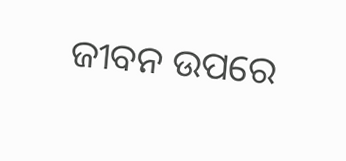ଜୀବନ ଉପରେ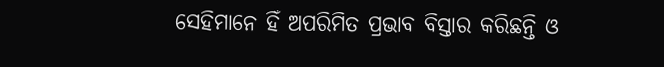ସେହିମାନେ ହିଁ ଅପରିମିତ ପ୍ରଭାବ ବିସ୍ତାର କରିଛନ୍ତି ଓ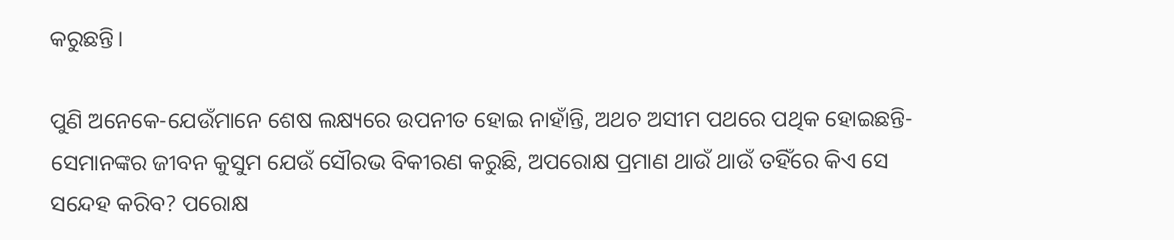କରୁଛନ୍ତି।

ପୁଣି ଅନେକେ-ଯେଉଁମାନେ ଶେଷ ଲକ୍ଷ୍ୟରେ ଉପନୀତ ହୋଇ ନାହାଁନ୍ତି, ଅଥଚ ଅସୀମ ପଥରେ ପଥିକ ହୋଇଛନ୍ତି-ସେମାନଙ୍କର ଜୀବନ କୁସୁମ ଯେଉଁ ସୌରଭ ବିକୀରଣ କରୁଛି, ଅପରୋକ୍ଷ ପ୍ରମାଣ ଥାଉଁ ଥାଉଁ ତହିଁରେ କିଏ ସେ ସନ୍ଦେହ କରିବ? ପରୋକ୍ଷ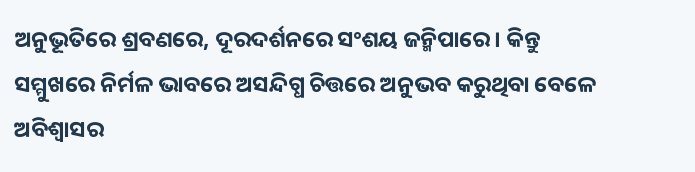ଅନୁଭୂତିରେ ଶ୍ରବଣରେ, ଦୂରଦର୍ଶନରେ ସଂଶୟ ଜନ୍ମିପାରେ। କିନ୍ତୁ ସମ୍ମୁଖରେ ନିର୍ମଳ ଭାବରେ ଅସନ୍ଦିଗ୍ଧ ଚିତ୍ତରେ ଅନୁଭବ କରୁଥିବା ବେଳେ ଅବିଶ୍ୱାସର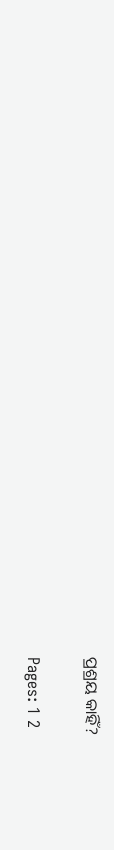ପ୍ରଶ୍ରୟ କାହିଁ?

Pages: 1 2